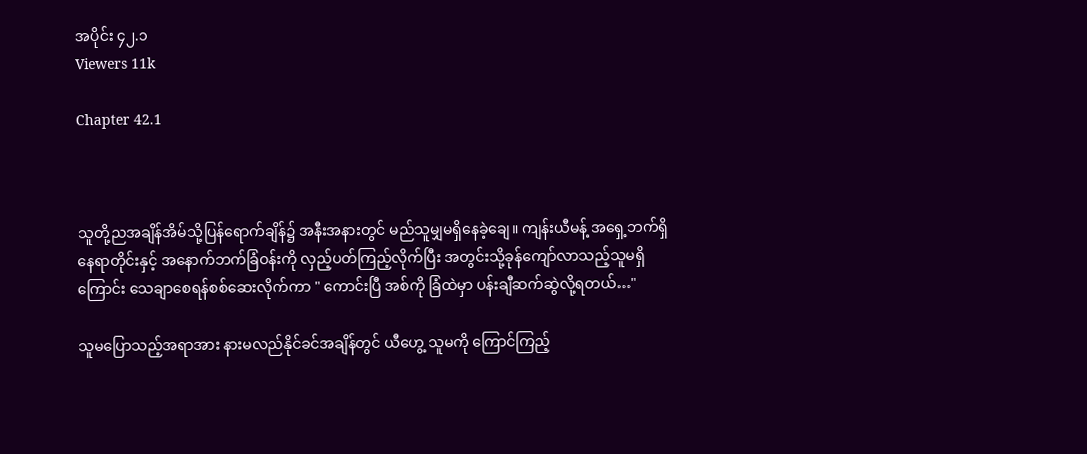အပိုင်း ၄၂.၁
Viewers 11k

Chapter 42.1



သူတို့ညအချိန်အိမ်သို့ပြန်ရောက်ချိန်၌ အနီးအနားတွင် မည်သူမျှမရှိနေခဲ့ချေ။ ကျန်းယီမန့် အရှေ့ဘက်ရှိနေရာတိုင်းနှင့် အနောက်ဘက်ခြံဝန်းကို လှည့်ပတ်ကြည့်လိုက်ပြီး အတွင်းသို့ခုန်ကျော်လာသည့်သူမရှိကြောင်း သေချာစေရန်စစ်ဆေးလိုက်ကာ " ကောင်းပြီ အစ်ကို ခြံထဲမှာ ပန်းချီဆက်ဆွဲလို့ရတယ်…"

သူမပြောသည့်အရာအား နားမလည်နိုင်ခင်အချိန်တွင် ယီဟွေ့ သူမကို ကြောင်ကြည့်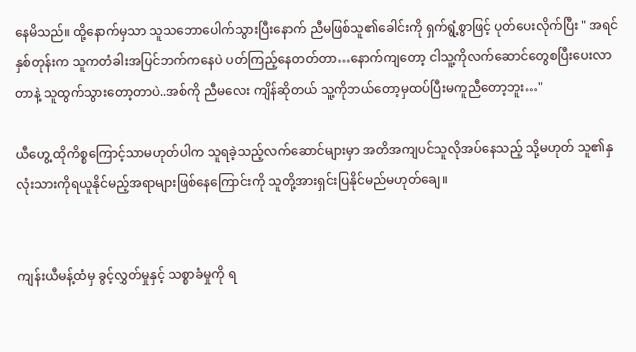နေမိသည်။ ထို့နောက်မှသာ သူသဘောပေါက်သွားပြီးနောက် ညီမဖြစ်သူ၏ခေါင်းကို ရှက်ရွံ့စွာဖြင့် ပုတ်ပေးလိုက်ပြီး " အရင်နှစ်တုန်းက သူကတံခါးအပြင်ဘက်ကနေပဲ ပတ်ကြည့်နေတတ်တာ…နောက်ကျတော့ ငါသူ့ကိုလက်ဆောင်တွေစပြီးပေးလာတာနဲ့ သူထွက်‌သွားတော့တာပဲ..အစ်ကို ညီမလေး ကျိန်ဆိုတယ် သူ့ကိုဘယ်တော့မှထပ်ပြီးမကူညီတော့ဘူး…"

ယီဟွေ့ ထိုကိစ္စကြောင့်သာမဟုတ်ပါက သူရခဲ့သည့်လက်ဆောင်များမှာ အတိအကျပင်သူလိုအပ်နေသည့် သို့မဟုတ် သူ၏နှလုံးသားကိုရယူနိုင်မည့်အရာများဖြစ်နေကြောင်းကို သူတို့အားရှင်းပြနိုင်မည်မဟုတ်ချေ။


ကျန်းယီမန့်ထံမှ ခွင့်လွှတ်မှုနှင့် သစ္စာခံမှုကို ရ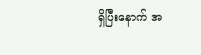ရှိပြီးနောက် အ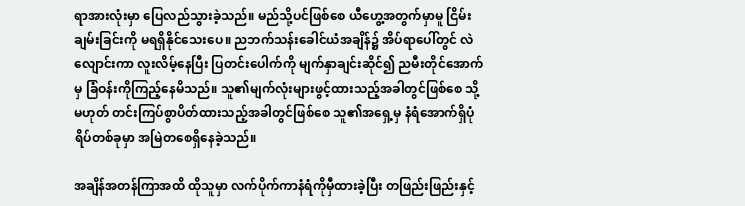ရာအားလုံးမှာ ပြေလည်သွားခဲ့သည်။ မည်သို့ပင်ဖြစ်စေ ယီဟွေ့အတွက်မှာမူ ငြိမ်းချမ်းခြင်းကို မရရှိနိုင်သေးပေ။ ညဘက်သန်းခေါင်ယံအချိန်၌ အိပ်ရာပေါ်တွင် လဲလျောင်းကာ လူးလိမ့်နေပြီး ပြတင်းပေါက်ကို မျက်နှာချင်းဆိုင်၍ ညမီးတိုင်အောက်မှ ခြံဝန်းကိုကြည့်နေမိသည်။ သူ၏မျက်လုံးများဖွင့်ထားသည့်အခါတွင်ဖြစ်စေ သို့မဟုတ် တင်းကြပ်စွာပိတ်ထားသည့်အခါတွင်ဖြစ်စေ သူ၏အရှေ့မှ နံရံအောက်ရှိပုံရိပ်တစ်ခုမှာ အမြဲတစေရှိနေခဲ့သည်။

အချိန်အတန်ကြာအထိ ထိုသူမှာ လက်ပိုက်ကာနံရံကိုမှီထားခဲ့ပြီး တဖြည်းဖြည်းနှင့်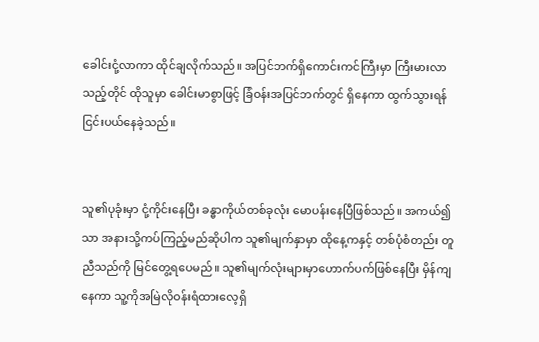ခေါင်းငုံ့လာကာ ထိုင်ချလိုက်သည်။ အပြင်ဘက်ရှိကောင်းကင်ကြီးမှာ ကြီးမားလာသည့်တိုင် ထိုသူမှာ ခေါင်းမာစွာဖြင့် ခြံဝန်းအပြင်ဘက်တွင် ရှိနေကာ ထွက်သွားရန်ငြင်းပယ်နေခဲ့သည်။


သူ၏ပုခုံးမှာ ငုံ့ကိုင်းနေပြီး ခန္ဓာကိုယ်တစ်ခုလုံး မောပန်းနေပြီဖြစ်သည်။ အကယ်၍သာ အနားသို့ကပ်ကြည့်မည်ဆိုပါက သူ၏မျက်နှာမှာ ထိုနေ့ကနှင့် တစ်ပုံစံတည်း တူညီသည်ကို မြင်တွေ့ရပေမည်။ သူ၏မျက်လုံးများမှာဟောက်ပက်ဖြစ်နေပြီး မှိန်ကျနေကာ သူ့ကိုအမြဲလိုဝန်းရံထားလေ့ရှိ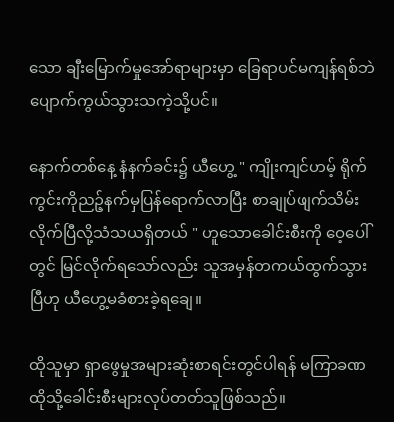သော ချီးမြောက်မှုအော်ရာများမှာ ခြေရာပင်မကျန်ရစ်ဘဲ ပျောက်ကွယ်သွားသကဲ့သို့ပင်။

နောက်တစ်နေ့ နံနက်ခင်း၌ ယီဟွေ့ " ကျိုးကျင်ဟမ့် ရိုက်ကွင်းကိုညဉ့်နက်မှပြန်ရောက်လာပြီး စာချုပ်ဖျက်သိမ်းလိုက်ပြီလို့သံသယရှိတယ် " ဟူသောခေါင်းစီးကို ဝေ့ပေါ်တွင် မြင်လိုက်ရသော်လည်း သူအမှန်တကယ်ထွက်သွားပြီဟု ယီဟွေ့မခံစားခဲ့ရချေ။

ထိုသူမှာ ရှာဖွေမှုအများဆုံး‌စာရင်းတွင်ပါရန် မကြာခဏ ထိုသို့ခေါင်းစီးများလုပ်တတ်သူဖြစ်သည်။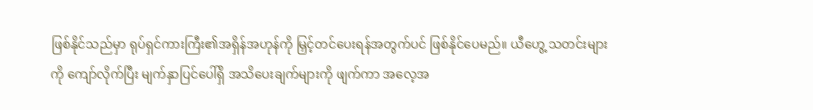ဖြစ်နိုင်သည်မှာ ရုပ်ရှင်ကားကြီး၏အရှိန်အဟုန်ကို မြှင့်တင်ပေးရန်အတွက်ပင် ဖြစ်နိုင်ပေမည်။ ယီဟွေ့ သတင်းများကို ကျော်လိုက်ပြီး မျက်နှာပြင်ပေါ်ရှိ အသိပေးချက်များကို ဖျက်ကာ အလေ့အ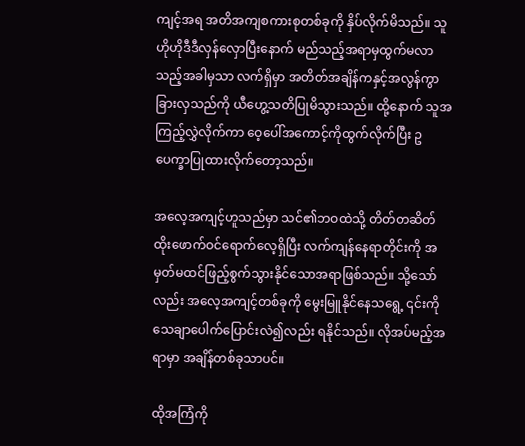ကျင့်အရ အတိအကျစကားစုတစ်ခုကို နှိပ်လိုက်မိသည်။ သူ ဟိုဟိုဒီဒီလှန်လှောပြီးနောက် မည်သည့်အရာမှထွက်မလာသည့်အခါမှသာ လက်ရှိမှာ အတိတ်အချိန်ကနှင့်အလွန်ကွာခြားလှသည်ကို ယီဟွေ့သတိပြုမိသွားသည်။ ထို့နောက် သူအကြည့်လွှဲလိုက်ကာ ဝေ့ပေါ်အကောင့်ကိုထွက်လိုက်ပြီး ဥပေက္ခာပြုထားလိုက်တော့သည်။

အလေ့အကျင့်ဟူသည်မှာ သင်၏ဘဝထဲသို့ တိတ်တဆိတ်ထိုးဖောက်ဝင်ရောက်လေ့ရှိပြီး လက်ကျန်နေရာတိုင်းကို အမှတ်မထင်ဖြည့်စွက်သွားနိုင်သောအရာဖြစ်သည်။ သို့သော်လည်း အလေ့အကျင့်တစ်ခုကို မွေးမြူနိုင်နေသရွေ့ ၎င်းကိုသေချာပေါက်ပြောင်းလဲ၍လည်း ရနိုင်သည်။ လိုအပ်မည့်အရာမှာ အချိန်တစ်ခုသာပင်။

ထိုအကြံကို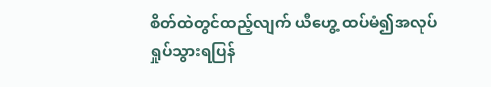စိတ်ထဲတွင်ထည့်လျက် ယီဟွေ့ ထပ်မံ၍အလုပ်ရှုပ်သွားရပြန်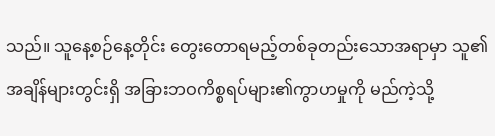သည်။ သူနေ့စဉ်နေ့တိုင်း တွေးတောရမည့်တစ်ခုတည်းသောအရာမှာ သူ၏အချိန်များတွင်းရှိ အခြားဘဝကိစ္စရပ်များ၏ကွာဟမှုကို မည်ကဲ့သို့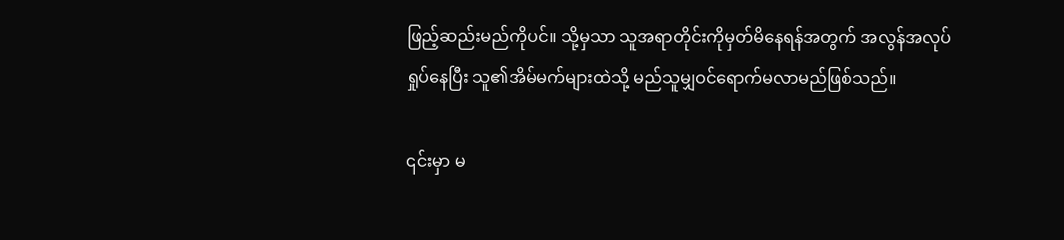ဖြည့်ဆည်းမည်ကိုပင်။ သို့မှသာ သူအရာတိုင်းကိုမှတ်မိနေရန်အတွက် အလွန်အလုပ်ရှုပ်နေပြီး သူ၏အိမ်မက်များထဲသို့ မည်သူမျှဝင်ရောက်မလာမည်ဖြစ်သည်။

၎င်းမှာ မ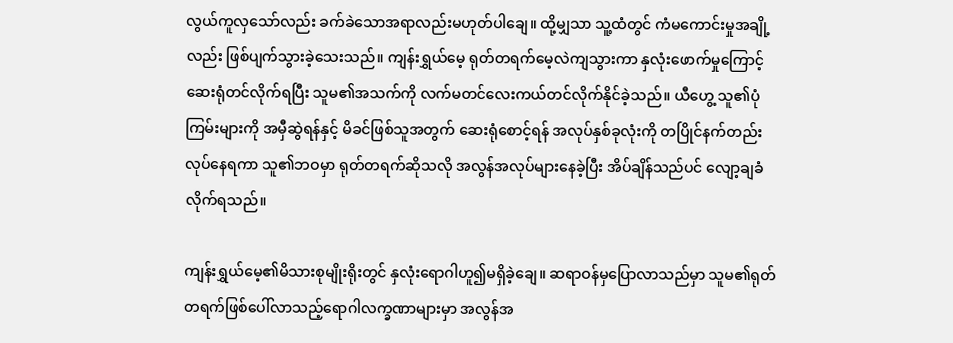လွယ်ကူလှသော်လည်း ခက်ခဲသောအရာလည်းမဟုတ်ပါချေ။ ထို့မျှသာ သူ့ထံတွင် ကံမကောင်းမှုအချို့လည်း ဖြစ်ပျက်သွားခဲ့သေးသည်။ ကျန်းရွှယ်မေ့ ရုတ်တရက်မေ့လဲကျသွားကာ နှလုံးဖောက်မှုကြောင့် ဆေးရုံတင်လိုက်ရပြီး သူမ၏အသက်ကို လက်မတင်လေးကယ်တင်လိုက်နိုင်ခဲ့သည်။ ယီဟွေ့ သူ၏ပုံကြမ်းများကို အမှီဆွဲရန်နှင့် မိခင်ဖြစ်သူအတွက် ဆေးရုံစောင့်ရန် အလုပ်နှစ်ခုလုံးကို တပြိုင်နက်တည်းလုပ်နေရကာ သူ၏ဘဝမှာ ရုတ်တရက်ဆိုသလို အလွန်အလုပ်များနေခဲ့ပြီး အိပ်ချိန်သည်ပင် လျော့ချခံလိုက်ရသည်။

ကျန်းရွှယ်မေ့၏မိသားစုမျိုးရိုးတွင် နှလုံးရောဂါဟူ၍မရှိခဲ့ချေ။ ဆရာဝန်မှပြောလာသည်မှာ သူမ၏ရုတ်တရက်ဖြစ်ပေါ်လာသည့်ရောဂါလက္ခဏာများမှာ အလွန်အ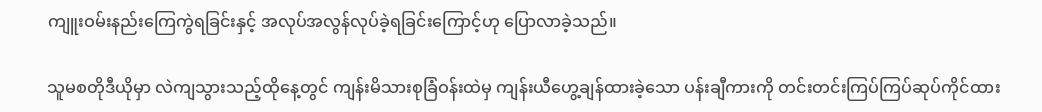ကျူးဝမ်းနည်းကြေကွဲရခြင်းနှင့် အလုပ်အလွန်လုပ်ခဲ့ရခြင်းကြောင့်ဟု ပြောလာခဲ့သည်။

သူမစတိုဒီယိုမှာ လဲကျသွားသည့်ထိုနေ့တွင် ကျန်းမိသားစုခြံဝန်းထဲမှ ကျန်းယီဟွေ့ချန်ထားခဲ့သော ပန်းချီကားကို တင်းတင်းကြပ်ကြပ်ဆုပ်ကိုင်ထား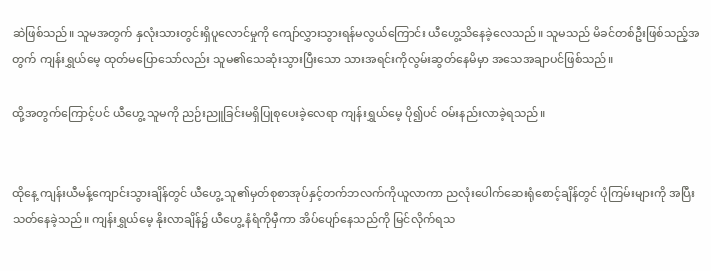ဆဲဖြစ်သည်။ သူမအတွက် နှလုံးသားတွင်းရှိပူလောင်မှုကို ကျော်လွှားသွားရန်မလွယ်ကြောင်း ယီဟွေ့သိနေခဲ့လေသည်။ သူမသည် မိခင်တစ်ဦးဖြစ်သည့်အတွက် ကျန်းရွှယ်မေ့ ထုတ်မပြောသော်လည်း သူမ၏သေဆုံးသွားပြီးသော သားအရင်းကိုလွမ်းဆွတ်နေမိမှာ အသေအချာပင်ဖြစ်သည်။

ထို့အတွက်ကြောင့်ပင် ယီဟွေ့ သူမကို ညဉ်းညူခြင်းမရှိပြုစုပေးခဲ့လေရာ ကျန်းရွှယ်မေ့ ပို၍ပင် ဝမ်းနည်းလာခဲ့ရသည်။


ထိုနေ့ ကျန်းယီမန့်ကျောင်းသွားချိန်တွင် ယီဟွေ့ သူ၏မှတ်စုစာအုပ်နှင့်တက်ဘလက်ကိုယူလာကာ ညလုံးပေါက်ဆေးရုံစောင့်ချိန်တွင် ပုံကြမ်းများကို အပြီးသတ်နေခဲ့သည်။ ကျန်းရွှယ်မေ့ နိုးလာချိန်၌ ယီဟွေ့ နံရံကိုမှီကာ အိပ်ပျော်နေသည်ကို မြင်လိုက်ရသ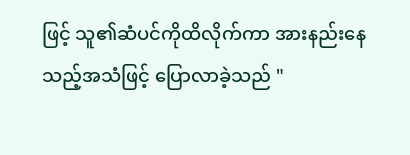ဖြင့် သူ၏ဆံပင်ကိုထိလိုက်ကာ အားနည်းနေသည့်အသံဖြင့် ပြောလာခဲ့သည် "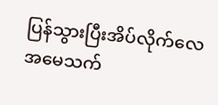ပြန်သွားပြီးအိပ်လိုက်လေ အမေသက်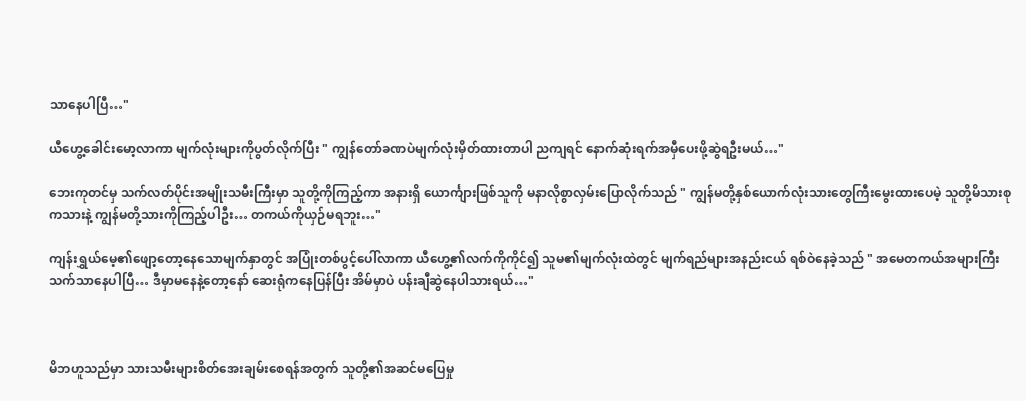သာနေပါပြီ…"

ယီဟွေ့ခေါင်းမော့လာကာ မျက်လုံးများကိုပွတ်လိုက်ပြီး " ကျွန်တော်ခဏပဲမျက်လုံးမှိတ်ထားတာပါ ညကျရင် နောက်ဆုံးရက်အမှီပေးဖို့ဆွဲရဦးမယ်…"

ဘေးကုတင်မှ သက်လတ်ပိုင်းအမျိုးသမီးကြီးမှာ သူတို့ကိုကြည့်ကာ ‌အနားရှိ ‌ယောင်္ကျားဖြစ်သူကို မနာလိုစွာလှမ်းပြောလိုက်သည် " ကျွန်မတို့နှစ်ယောက်လုံးသားတွေကြီးမွေးထားပေမဲ့ သူတို့မိသားစုကသားနဲ့ ကျွန်မတို့သားကိုကြည့်ပါဦး… တကယ်ကိုယှဉ်မရဘူး…"

ကျန်းရွှယ်မေ့၏ဖျော့တော့နေသောမျက်နှာတွင် အပြုံးတစ်ပွင့်ပေါ်လာကာ ယီဟွေ့၏လက်ကိုကိုင်၍ သူမ၏မျက်လုံးထဲတွင် မျက်ရည်များအနည်းငယ် ရစ်ဝဲနေခဲ့သည် " အမေတကယ်အများကြီးသက်သာနေပါပြီ… ဒီမှာမနေနဲ့တော့နော် ဆေးရုံကနေပြန်ပြီး အိမ်မှာပဲ ပန်းချီဆွဲနေပါသားရယ်…"



မိဘဟူသည်မှာ သားသမီးများစိတ်အေးချမ်းစေရန်အတွက် သူတို့၏အဆင်မပြေမှု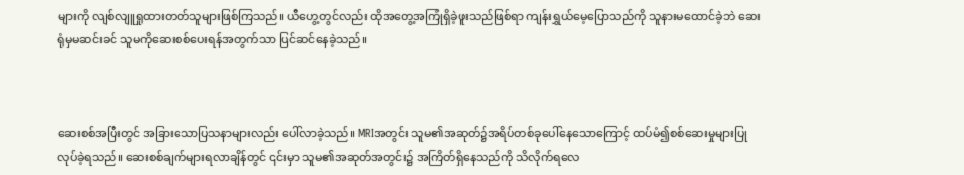များကို လျစ်လျူရှုထားတတ်သူများဖြစ်ကြသည်။ ယီဟွေ့တွင်လည်း ထိုအတွေ့အကြုံရှိခဲ့ဖူးသည်ဖြစ်ရာ ကျန်းရွှယ်မေ့ပြောသည်ကို သူနားမထောင်ခဲ့ဘဲ ဆေးရုံမှမဆင်းခင် သူမကိုဆေးစစ်ပေးရန်အတွက်သာ ပြင်ဆင်နေခဲ့သည်။



ဆေးစစ်အပြီးတွင် အခြားသောပြသနာများလည်း ပေါ်လာခဲ့သည်။ MRIအတွင်း သူမ၏အဆုတ်၌အရိပ်တစ်ခုပေါ်နေသောကြောင့် ထပ်မံ၍စစ်ဆေးမှုများပြုလုပ်ခဲ့ရသည်။ ဆေးစစ်ချက်များရလာချိန်တွင် ၎င်းမှာ သူမ၏အဆုတ်အတွင်း၌ အကြိတ်ရှိနေသည်ကို သိလိုက်ရလေ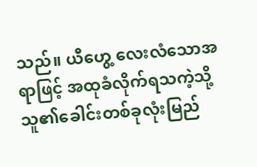သည်။ ယီဟွေ့ လေးလံသောအရာဖြင့် အထုခံလိုက်ရသကဲ့သို့ သူ၏ခေါင်းတစ်ခုလုံးမြည်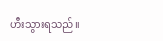ဟီးသွားရသည်။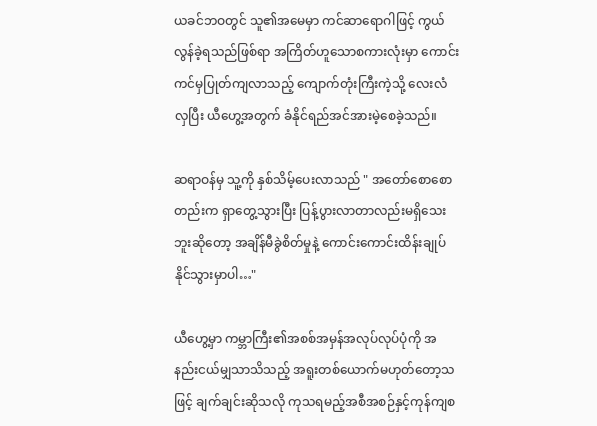ယခင်ဘဝတွင် သူ၏အမေမှာ ကင်ဆာရောဂါဖြင့် ကွယ်လွန်ခဲ့ရသည်ဖြစ်ရာ အကြိတ်ဟူသောစကားလုံးမှာ ကောင်းကင်မှပြုတ်ကျလာသည့် ကျောက်တုံးကြီးကဲ့သို့ လေးလံလှပြီး ယီဟွေ့အတွက် ခံနိုင်ရည်အင်အားမဲ့စေခဲ့သည်။

ဆရာဝန်မှ သူ့ကို နှစ်သိမ့်ပေးလာသည် " အတော်စောစောတည်းက ရှာတွေ့သွားပြီး ပြန့်ပွားလာတာလည်းမရှိသေးဘူးဆိုတော့ အချိန်မီခွဲစိတ်မှုနဲ့ ကောင်းကောင်းထိန်းချုပ်နိုင်သွားမှာပါ…"

ယီဟွေ့မှာ ကမ္ဘာကြီး၏အစစ်အမှန်အလုပ်လုပ်ပုံကို အနည်းငယ်မျှသာသိသည့် အရူးတစ်ယောက်မဟုတ်တော့သဖြင့် ချက်ချင်းဆိုသလို ကုသရမည့်အစီအစဉ်နှင့်ကုန်ကျစ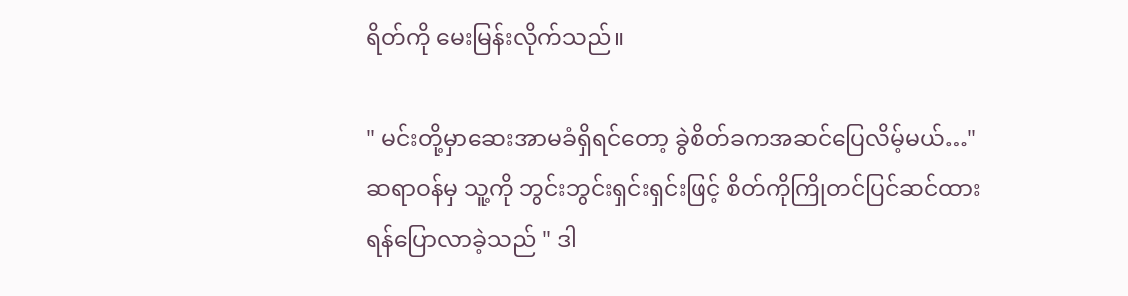ရိတ်ကို မေးမြန်းလိုက်သည်။

" မင်းတို့မှာဆေးအာမခံရှိရင်တော့ ခွဲစိတ်ခကအဆင်ပြေလိမ့်မယ်…" ဆရာဝန်မှ သူ့ကို ဘွင်းဘွင်းရှင်းရှင်းဖြင့် စိတ်ကိုကြိုတင်ပြင်ဆင်ထားရန်ပြောလာခဲ့သည် " ဒါ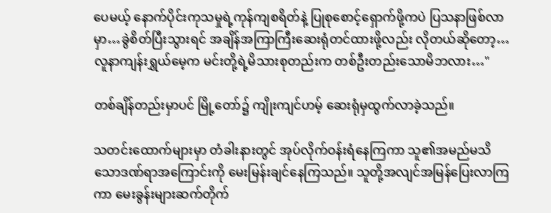ပေမယ့် နောက်ပိုင်းကုသမှုရဲ့ကုန်ကျစရိတ်နဲ့ ပြုစုစောင့်ရှောက်ဖို့ကပဲ ပြသနာဖြစ်လာမှာ…ခွဲစိတ်ပြီးသွားရင် အချိန်အကြာကြီးဆေးရုံတင်ထားဖို့လည်း လိုတယ်ဆိုတော့… လူနာကျန်းရွှယ်မေ့က မင်းတို့ရဲ့မိသားစုတည်းက တစ်ဦးတည်းသောမိဘလား…"

တစ်ချိန်တည်းမှာပင် မြို့တော်၌ ကျိုးကျင်ဟမ့် ဆေးရုံမှထွက်လာခဲ့သည်။

သတင်းထောက်များမှာ တံခါးနားတွင် အုပ်လိုက်ဝန်းရံနေကြကာ သူ၏အမည်မသိသောဒဏ်ရာအကြောင်းကို မေးမြန်းချင်နေကြသည်။ သူတို့အလျင်အမြန်ပြေးလာကြကာ မေးခွန်းများဆက်တိုက်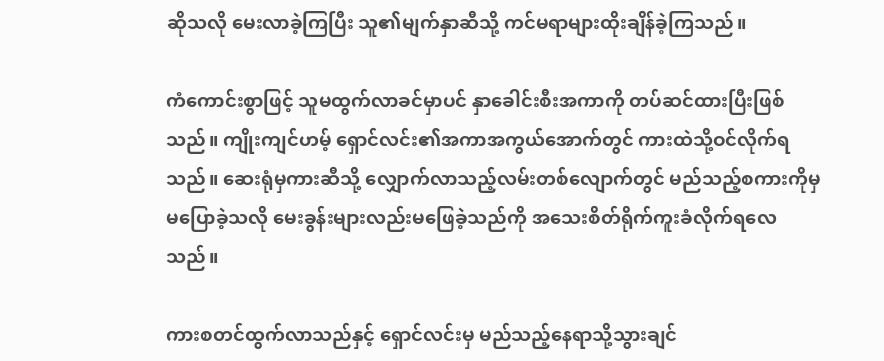ဆိုသလို မေးလာခဲ့ကြပြီး သူ၏မျက်နှာဆီသို့ ကင်မရာများထိုးချိန်ခဲ့ကြသည်။

ကံကောင်းစွာဖြင့် သူမထွက်လာခင်မှာပင် နှာခေါင်းစီးအကာကို တပ်ဆင်ထားပြီးဖြစ်သည်။ ကျိုးကျင်ဟမ့် ရှောင်လင်း၏အကာအကွယ်အောက်တွင် ကားထဲသို့ဝင်လိုက်ရသည်။ ဆေးရုံမှကားဆီသို့ လျှောက်လာသည့်လမ်းတစ်လျောက်တွင် မည်သည့်စကားကိုမှမပြောခဲ့သလို မေးခွန်းများလည်းမဖြေခဲ့သည်ကို အသေးစိတ်ရိုက်ကူးခံလိုက်ရလေသည်။

ကားစတင်ထွက်လာသည်နှင့် ရှောင်လင်းမှ မည်သည့်နေရာသို့သွားချင်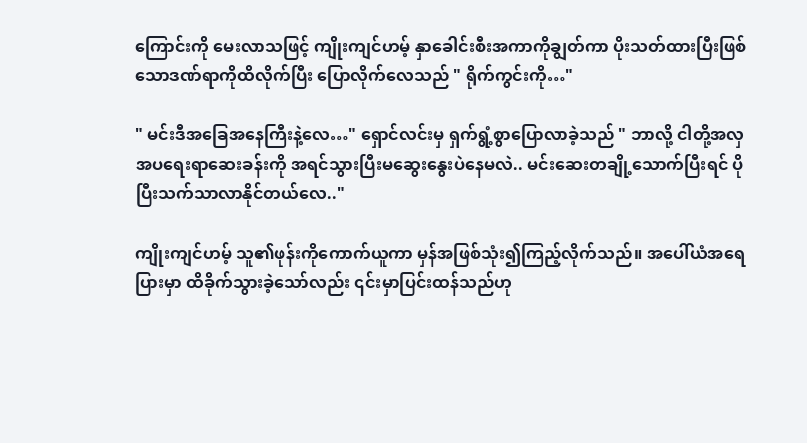ကြောင်းကို မေးလာသဖြင့် ‌ကျိုးကျင်ဟမ့် နှာခေါင်းစီးအကာကိုချွတ်ကာ ပိုးသတ်ထားပြီးဖြစ်သောဒဏ်ရာကိုထိလိုက်ပြီး ပြောလိုက်လေသည် " ရိုက်ကွင်းကို…"

" မင်းဒီအခြေအနေကြီးနဲ့လေ…" ရှောင်လင်းမှ ရှက်ရွံ့စွာပြောလာခဲ့သည် " ဘာလို့ ငါတို့အလှအပရေးရာဆေးခန်းကို အရင်သွားပြီးမ‌ဆွေးနွေးပဲနေမလဲ.. မင်းဆေးတချို့သောက်ပြီးရင် ပိုပြီးသက်သာလာနိုင်တယ်လေ.."

ကျိုးကျင်ဟမ့် သူ၏ဖုန်းကိုကောက်ယူကာ မှန်အဖြစ်သုံး၍ကြည့်လိုက်သည်။ အပေါ်ယံအရေပြားမှာ ထိခိုက်သွားခဲ့သော်လည်း ၎င်းမှာပြင်းထန်သည်ဟု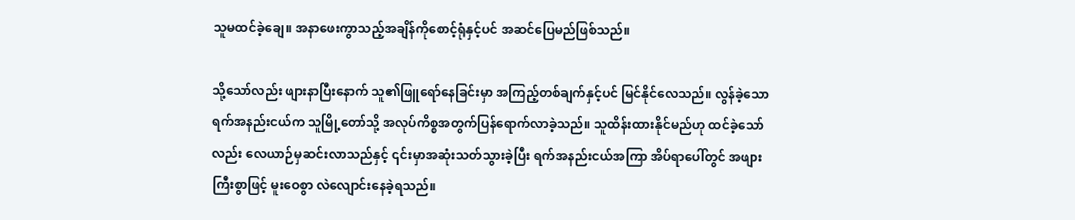သူမထင်ခဲ့ချေ။ အနာဖေးကွာသည့်အချိန်ကိုစောင့်ရုံနှင့်ပင် အဆင်ပြေ‌မည်ဖြစ်သည်။

သို့သော်လည်း ဖျားနာပြီးနောက် သူ၏ဖြူရော်နေခြင်းမှာ အကြည့်တစ်ချက်နှင့်ပင် မြင်နိုင်လေသည်။ လွန်ခဲ့သောရက်အနည်းငယ်က သူမြို့တော်သို့ အလုပ်ကိစ္စအတွက်ပြန်ရောက်လာခဲ့သည်။ သူထိန်းထားနိုင်မည်ဟု ထင်ခဲ့သော်လည်း လေယာဉ်မှဆင်းလာသည်နှင့် ၎င်းမှာအဆုံးသတ်သွားခဲ့ပြီး ရက်အနည်းငယ်အကြာ အိပ်ရာပေါ်တွင် အဖျားကြီးစွာဖြင့် မူးဝေစွာ လဲလျောင်းနေခဲ့ရသည်။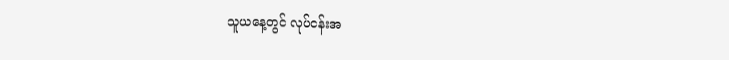သူယနေ့တွင် လုပ်ငန်းအ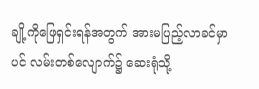ချို့ကိုဖြေရှင်းရန်အတွက် အားမပြည့်လာခင်မှာပင် လမ်းတစ်လျောက်၌ ဆေးရုံသို့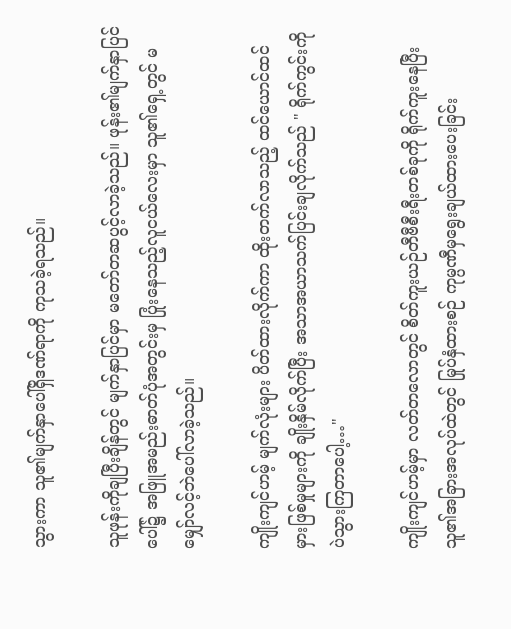သွားကာ သူ၏မျက်နှာပေါ်ရှိဒဏ်ရာကို ကုသခဲ့ရသည်။

သူဖုန်းကိုချပြီးချိန်တွင် မျက်နှာပြင်မှာ မတော်တဆပွင့်လာခဲ့သည်။ ဖုန်း၏မျက်နှာပြင်ပေါ်၌ အဖြူအမည်းဓာတ်ပုံအတွင်းမှ ပြုံးနေသည့်လူငယ်လေးမှာ သူ၏ရှေ့တွင် မမျှော်လင့်ဘဲပေါ်လာခဲ့သည်။

ကျိုးကျင်ဟမ့် မျက်လုံးများ ပိတ်ထားလိုက်ကာ ထိုးတက်လာသည့် ထင်ယောင်ထင်မှားဖြစ်မှုများကို ချိုးနှိမ်လိုက်ပြီး အသာအယာသက်ပြင်းချလိုက်သည် " ရိုက်ကွင်းကိုပဲသွားကြတာပေါ့…"

ကျိုးကျင်ဟမ့်မှာ လတ်တလောတွင် စိတ်ကူးယဉ်တီဗီစီးရီးတစ်ခုကို ရိုက်ကူးနေပြီး သူ၏အခြားအလုပ်ထဲတွင် မြုပ်နှံထားစဉ် ကုမ္ပဏီမှရွေးချယ်ထားပေးခြင်း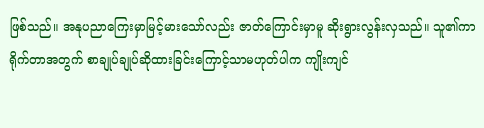ဖြစ်သည်။ အနုပညာကြေးမှာမြင့်မားသော်လည်း ဇာတ်ကြောင်းမှာမူ ဆိုးရွားလွန်းလှသည်။ သူ၏ကာရိုက်တာအတွက် စာချုပ်ချုပ်ဆိုထားခြင်းကြောင့်သာမဟုတ်ပါက ကျိုးကျင်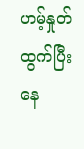ဟမ့်နှုတ်ထွက်ပြီးနေ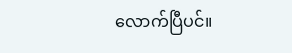လောက်ပြီပင်။